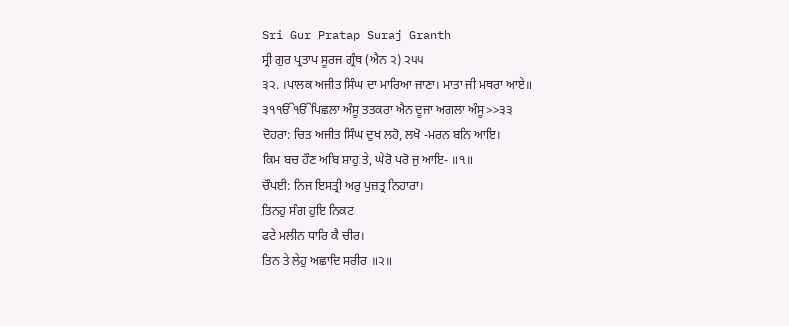Sri Gur Pratap Suraj Granth
ਸ੍ਰੀ ਗੁਰ ਪ੍ਰਤਾਪ ਸੂਰਜ ਗ੍ਰੰਥ (ਐਨ ੨) ੨੫੫
੩੨. ।ਪਾਲਕ ਅਜੀਤ ਸਿੰਘ ਦਾ ਮਾਰਿਆ ਜਾਣਾ। ਮਾਤਾ ਜੀ ਮਥਰਾ ਆਏ॥
੩੧ੴੴਪਿਛਲਾ ਅੰਸੂ ਤਤਕਰਾ ਐਨ ਦੂਜਾ ਅਗਲਾ ਅੰਸੂ>>੩੩
ਦੋਹਰਾ: ਚਿਤ ਅਜੀਤ ਸਿੰਘ ਦੁਖ ਲਹੋ, ਲਖੋ -ਮਰਨ ਬਨਿ ਆਇ।
ਕਿਮ ਬਚ ਹੌਣ ਅਬਿ ਸ਼ਾਹੁ ਤੇ, ਘੇਰੋ ਪਰੋ ਜੁ ਆਇ- ॥੧॥
ਚੌਪਈ: ਨਿਜ ਇਸਤ੍ਰੀ ਅਰੁ ਪੁਜ਼ਤ੍ਰ ਨਿਹਾਰਾ।
ਤਿਨਹੁ ਸੰਗ ਹੁਇ ਨਿਕਟ
ਫਟੇ ਮਲੀਨ ਧਾਰਿ ਕੈ ਚੀਰ।
ਤਿਨ ਤੇ ਲੇਹੁ ਅਛਾਦਿ ਸਰੀਰ ॥੨॥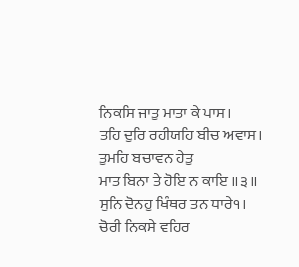ਨਿਕਸਿ ਜਾਤੁ ਮਾਤਾ ਕੇ ਪਾਸ।
ਤਹਿ ਦੁਰਿ ਰਹੀਯਹਿ ਬੀਚ ਅਵਾਸ।
ਤੁਮਹਿ ਬਚਾਵਨ ਹੇਤੁ
ਮਾਤ ਬਿਨਾ ਤੇ ਹੋਇ ਨ ਕਾਇ ॥੩॥
ਸੁਨਿ ਦੋਨਹੁ ਖਿੰਥਰ ਤਨ ਧਾਰੇ੧।
ਚੋਰੀ ਨਿਕਸੇ ਵਹਿਰ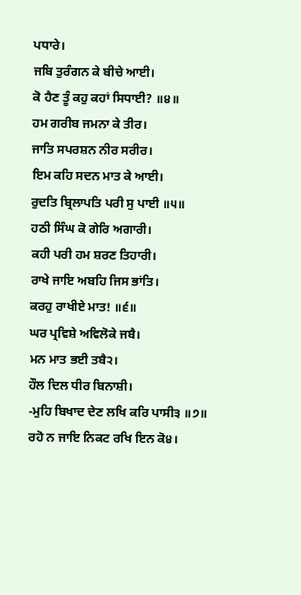ਪਧਾਰੇ।
ਜਬਿ ਤੁਰੰਗਨ ਕੇ ਬੀਚੇ ਆਈ।
ਕੋ ਹੈਣ ਤੂੰ ਕਹੁ ਕਹਾਂ ਸਿਧਾਈ? ॥੪॥
ਹਮ ਗਰੀਬ ਜਮਨਾ ਕੇ ਤੀਰ।
ਜਾਤਿ ਸਪਰਸ਼ਨ ਨੀਰ ਸਰੀਰ।
ਇਮ ਕਹਿ ਸਦਨ ਮਾਤ ਕੇ ਆਈ।
ਰੁਦਤਿ ਬ੍ਰਿਲਾਪਤਿ ਪਰੀ ਸੁ ਪਾਈ ॥੫॥
ਹਠੀ ਸਿੰਘ ਕੋ ਗੇਰਿ ਅਗਾਰੀ।
ਕਹੀ ਪਰੀ ਹਮ ਸ਼ਰਣ ਤਿਹਾਰੀ।
ਰਾਖੇ ਜਾਇ ਅਬਹਿ ਜਿਸ ਭਾਂਤਿ।
ਕਰਹੁ ਰਾਖੀਏ ਮਾਤ! ॥੬॥
ਘਰ ਪ੍ਰਵਿਸ਼ੇ ਅਵਿਲੋਕੇ ਜਬੈ।
ਮਨ ਮਾਤ ਭਈ ਤਬੈ੨।
ਹੌਲ ਦਿਲ ਧੀਰ ਬਿਨਾਸ਼ੀ।
-ਮੁਹਿ ਬਿਖਾਦ ਦੇਣ ਲਖਿ ਕਰਿ ਪਾਸੀ੩ ॥੭॥
ਰਹੋ ਨ ਜਾਇ ਨਿਕਟ ਰਖਿ ਇਨ ਕੋ੪।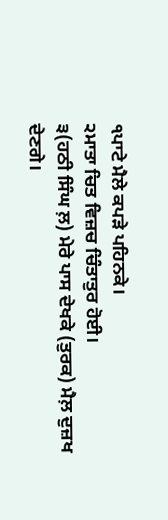੧ਪਾਟੇ ਮੈਲੇ ਕਪੜੇ ਪਹਿਨਕੇ।
੨ਮਾਤਾ ਚਿਤ ਵਿਜ਼ਚ ਚਿੰਤਾਤੁਰ ਹੋਈ।
੩(ਹਠੀ ਸਿੰਘ ਲ਼) ਮੇਰੇ ਪਾਸ ਦੇਖਕੇ (ਤੁਰਕ) ਮੈਲ਼ ਦੁਜ਼ਖ ਦੇਣਗੇ।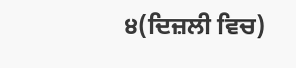੪(ਦਿਜ਼ਲੀ ਵਿਚ)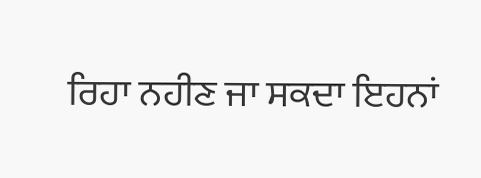ਰਿਹਾ ਨਹੀਣ ਜਾ ਸਕਦਾ ਇਹਨਾਂ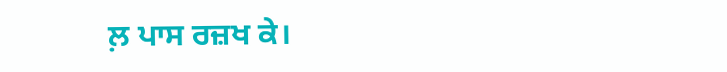ਲ਼ ਪਾਸ ਰਜ਼ਖ ਕੇ।